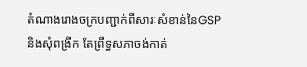តំណាងរោងចក្របញ្ជាក់ពីសារៈសំខាន់នៃGSPនិងសុំពង្រីក តែព្រឹទ្ធសភាចង់កាត់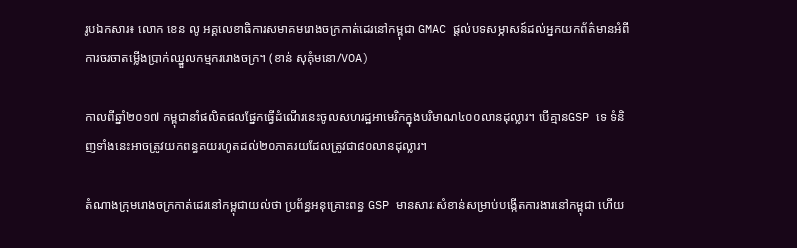រូបឯកសារ៖ លោក ខេន លូ អគ្គលេខាធិការសមាគមរោងចក្រកាត់ដេរនៅកម្ពុជា GMAC ផ្តល់បទសម្ភាសន៍ដល់អ្នកយកព័ត៌មានអំពីការចរចាតម្លើងប្រាក់ឈ្នួលកម្មកររោងចក្រ។ (ខាន់ សុគុំមនោ/VOA)

កាលពីឆ្នាំ២០១៧ កម្ពុជានាំផលិតផលផ្នែកធ្វើដំណើរនេះចូលសហរដ្ឋអាមេរិកក្នុងបរិមាណ៤០០លានដុល្លារ។ បើគ្មានGSP ទេ ទំនិញទាំងនេះអាចត្រូវយកពន្ធគយរហូតដល់២០ភាគរយដែលត្រូវជា៨០លានដុល្លារ។

តំណាងក្រុមរោងចក្រកាត់ដេរនៅកម្ពុជាយល់ថា ប្រព័ន្ធអនុគ្រោះពន្ធ GSP មានសារៈសំខាន់សម្រាប់បង្កើតការងារនៅកម្ពុជា ហើយ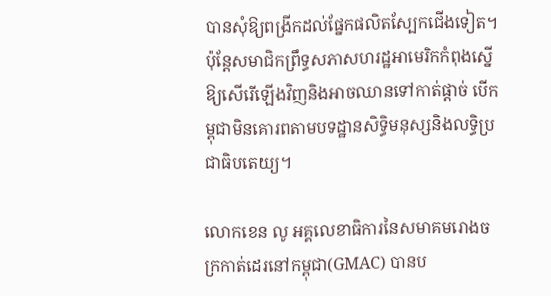បានសុំឱ្យពង្រីកដល់ផ្នែកផលិតស្បែកជើងទៀត។ ប៉ុន្តែសមាជិកព្រឹទ្ធសភាសហរដ្ឋអាមេរិកកំពុងស្នើឱ្យសើរើឡើងវិញនិងអាចឈានទៅកាត់ផ្តាច់ បើកម្ពុជាមិនគោរពតាមបទដ្ឋានសិទ្ធិមនុស្សនិងលទ្ធិប្រជាធិបតេយ្យ។

លោកខេន លូ អគ្គលេខាធិការនៃសមាគមរោងចក្រកាត់ដេរនៅកម្ពុជា(GMAC) បានប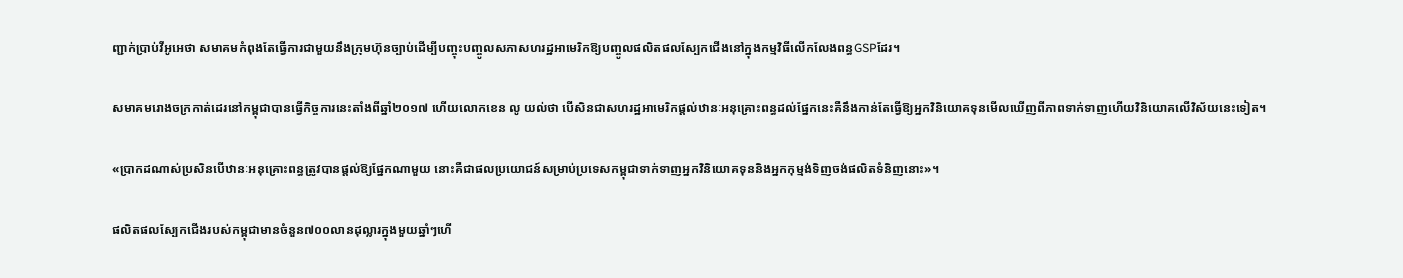ញ្ជាក់ប្រាប់វីអូអេថា សមាគមកំពុងតែធ្វើការជាមួយនឹងក្រុមហ៊ុនច្បាប់ដើម្បីបញ្ចុះបញ្ចូលសភាសហរដ្ឋអាមេរិកឱ្យបញ្ចូលផលិតផលស្បែកជើងនៅក្នុងកម្មវិធីលើកលែងពន្ធGSPដែរ។

សមាគមរោងចក្រកាត់ដេរនៅកម្ពុជាបានធ្វើកិច្ចការនេះតាំងពីឆ្នាំ២០១៧ ហើយលោកខេន លូ យល់ថា បើសិនជាសហរដ្ឋអាមេរិកផ្តល់ឋានៈអនុគ្រោះពន្ធដល់ផ្នែកនេះគឺនឹងកាន់តែធ្វើឱ្យអ្នកវិនិយោគទុនមើលឃើញពីភាពទាក់ទាញហើយវិនិយោគលើវិស័យនេះទៀត។

«ប្រាកដណាស់ប្រសិនបើឋានៈអនុគ្រោះពន្ធត្រូវបានផ្តល់ឱ្យផ្នែកណាមួយ នោះគឺជាផលប្រយោជន៍សម្រាប់ប្រទេសកម្ពុជាទាក់ទាញអ្នកវិនិយោគទុននិងអ្នកកុម្មង់ទិញចង់ផលិតទំនិញនោះ‍»។

ផលិតផលស្បែកជើងរបស់កម្ពុជាមានចំនួន៧០០លានដុល្លារក្នុងមួយឆ្នាំៗហើ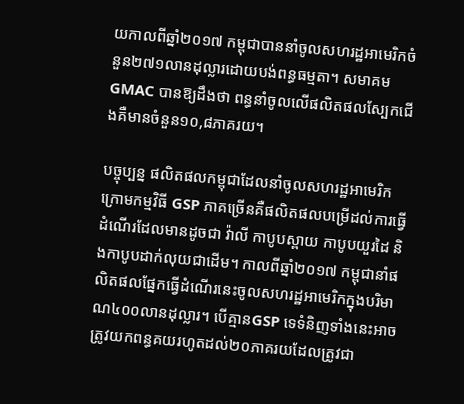យកាលពីឆ្នាំ២០១៧ កម្ពុជាបាននាំចូលសហរដ្ឋអាមេរិកចំនួន២៧១លានដុល្លារដោយបង់ពន្ធធម្មតា។ សមាគមGMAC បានឱ្យដឹងថា ពន្ធនាំចូលលើផលិតផលស្បែកជើងគឺមានចំនួន១០,៨ភាគរយ។

បច្ចុប្បន្ន ផលិតផលកម្ពុជាដែលនាំចូលសហរដ្ឋអាមេរិកក្រោមកម្មវិធី GSP ភាគច្រើនគឺផលិតផលបម្រើដល់ការធ្វើដំណើរដែលមានដូចជា វ៉ាលី កាបូបស្ពាយ កាបូបយួរដៃ និងកាបូបដាក់លុយជាដើម។ កាលពីឆ្នាំ២០១៧ កម្ពុជានាំផលិតផលផ្នែកធ្វើដំណើរនេះចូលសហរដ្ឋអាមេរិកក្នុងបរិមាណ៤០០លានដុល្លារ។ បើគ្មានGSP ទេទំនិញទាំងនេះអាចត្រូវយកពន្ធគយរហូតដល់២០ភាគរយដែលត្រូវជា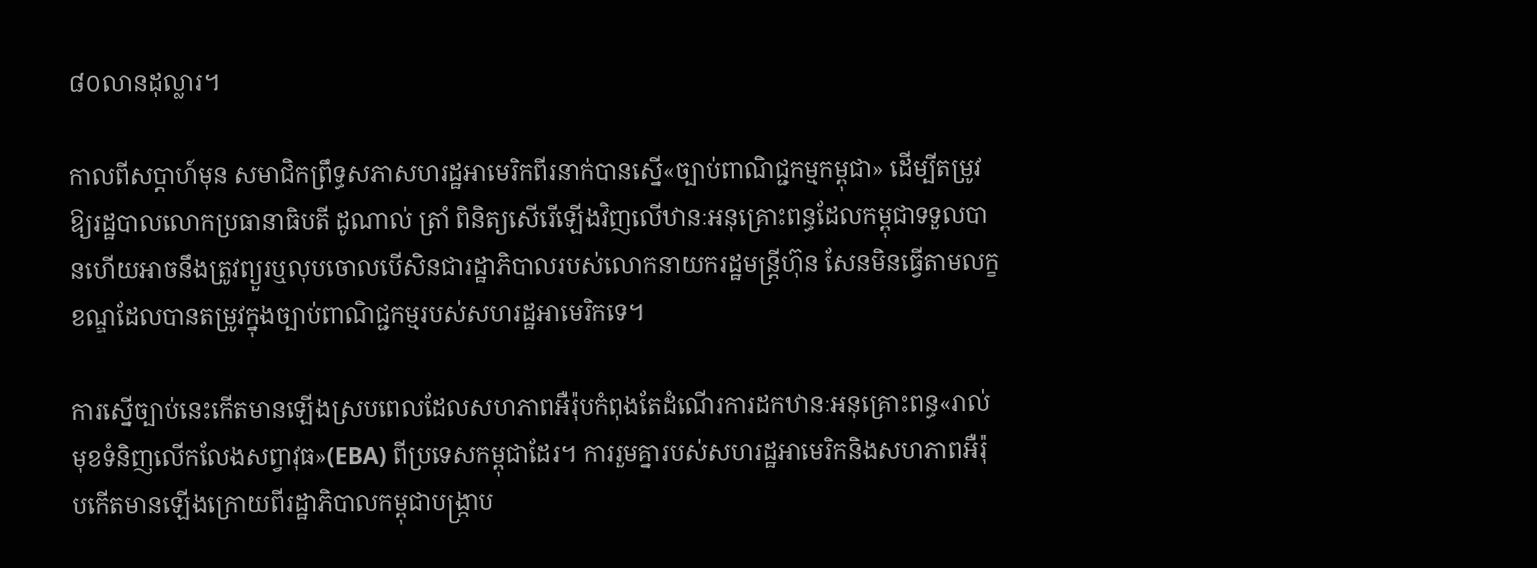៨០លានដុល្លារ។

កាលពីសប្តាហ៍មុន សមាជិកព្រឹទ្ធសភាសហរដ្ឋអាមេរិកពីរនាក់បានស្នើ«ច្បាប់ពាណិជ្ជកម្មកម្ពុជា‍» ដើម្បីតម្រូវឱ្យរដ្ឋបាលលោកប្រធានាធិបតី ដូណាល់ ត្រាំ ពិនិត្យសើរើឡើងវិញលើឋានៈអនុគ្រោះពន្ធដែលកម្ពុជាទទួលបានហើយអាចនឹងត្រូវព្យួរឬលុបចោលបើសិនជារដ្ឋាភិបាលរបស់លោកនាយករដ្ឋមន្ត្រីហ៊ុន សែនមិនធ្វើតាមលក្ខខណ្ឌដែលបានតម្រូវក្នុងច្បាប់ពាណិជ្ជកម្មរបស់សហរដ្ឋអាមេរិកទេ។

ការស្នើច្បាប់នេះកើតមានឡើងស្របពេលដែលសហភាពអឺរ៉ុបកំពុងតែដំណើរការដកឋានៈអនុគ្រោះពន្ធ«រាល់មុខទំនិញលើកលែងសព្វាវុធ‍»(EBA) ពីប្រទេសកម្ពុជាដែរ។ ការរួមគ្នារបស់សហរដ្ឋអាមេរិកនិងសហភាពអឺរ៉ុបកើតមានឡើងក្រោយពីរដ្ឋាភិបាលកម្ពុជាបង្រ្កាប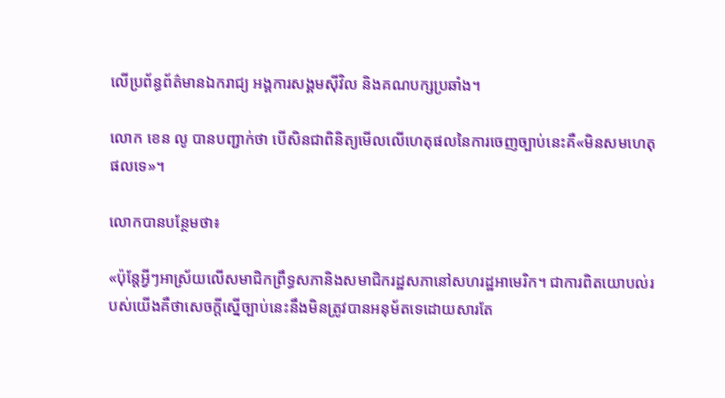លើប្រព័ន្ធព័ត៌មានឯករាជ្យ អង្គការសង្គមស៊ីវិល និងគណបក្សប្រឆាំង។

លោក ខេន លូ បានបញ្ជាក់ថា បើសិនជាពិនិត្យមើលលើហេតុផលនៃការចេញច្បាប់នេះគឺ«មិនសមហេតុផលទេ‍»។

លោកបានបន្ថែមថា៖

«ប៉ុន្តែអ្វីៗអាស្រ័យលើសមាជិកព្រឹទ្ធសភានិងសមាជិករដ្ឋសភានៅសហរដ្ឋអាមេរិក។ ជាការពិតយោបល់របស់យើងគឺថាសេចក្តីស្នើច្បាប់នេះនឹងមិនត្រូវបានអនុម័តទេដោយសារតែ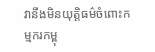វានឹងមិនយុត្តិធម៌ចំពោះកម្មករកម្ពុ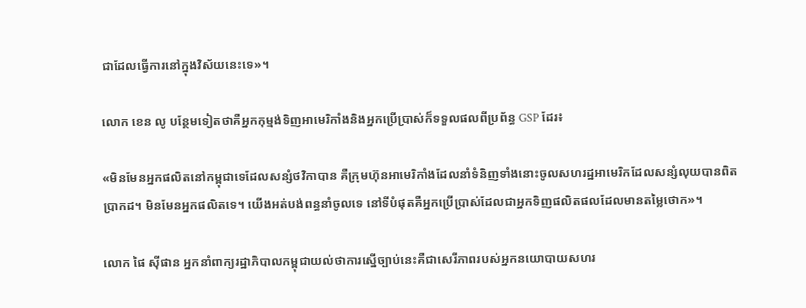ជាដែលធ្វើការនៅក្នុងវិស័យនេះទេ‍»។

លោក ខេន លូ បន្ថែមទៀតថាគឺអ្នកកុម្មង់ទិញអាមេរិកាំងនិងអ្នកប្រើប្រាស់ក៏ទទួលផលពីប្រព័ន្ធ GSP ដែរ៖

«មិនមែនអ្នកផលិតនៅកម្ពុជាទេដែលសន្សំថវិកាបាន គឺក្រុមហ៊ុនអាមេរិកាំងដែលនាំទំនិញទាំងនោះចូលសហរដ្ឋអាមេរិកដែលសន្សំលុយបានពិតប្រាកដ។ មិនមែនអ្នកផលិតទេ។ យើងអត់បង់ពន្ធនាំចូលទេ នៅទីបំផុតគឺអ្នកប្រើប្រាស់ដែលជាអ្នកទិញផលិតផលដែលមានតម្លៃថោក‍»។

លោក ផៃ ស៊ីផាន អ្នកនាំពាក្យរដ្ឋាភិបាលកម្ពុជាយល់ថាការស្នើច្បាប់នេះគឺជាសេរីភាពរបស់អ្នកនយោបាយសហរ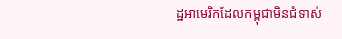ដ្ឋអាមេរិកដែលកម្ពុជាមិនជំទាស់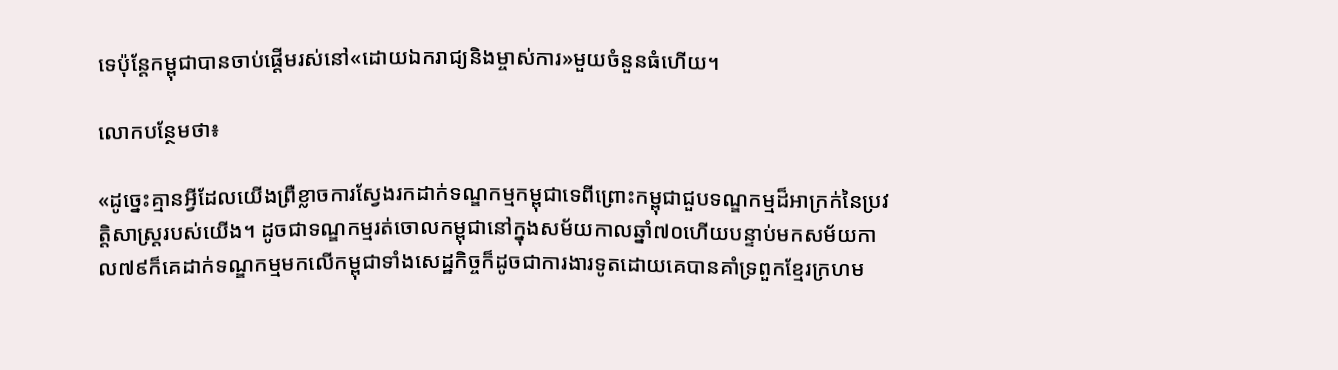ទេប៉ុន្តែកម្ពុជាបានចាប់ផ្តើមរស់នៅ«ដោយឯករាជ្យនិងម្ចាស់ការ‍»មួយចំនួនធំហើយ។

លោកបន្ថែមថា៖

«ដូច្នេះគ្មានអ្វីដែលយើងព្រឺខ្លាចការស្វែងរកដាក់ទណ្ឌកម្មកម្ពុជាទេពីព្រោះកម្ពុជាជួបទណ្ឌកម្មដ៏អាក្រក់នៃប្រវត្តិសាស្រ្តរបស់យើង។ ដូចជាទណ្ឌកម្មរត់ចោលកម្ពុជានៅក្នុងសម័យកាលឆ្នាំ៧០ហើយបន្ទាប់មកសម័យកាល៧៩ក៏គេដាក់ទណ្ឌកម្មមកលើកម្ពុជាទាំងសេដ្ឋកិច្ចក៏ដូចជាការងារទូតដោយគេបានគាំទ្រពួកខ្មែរក្រហម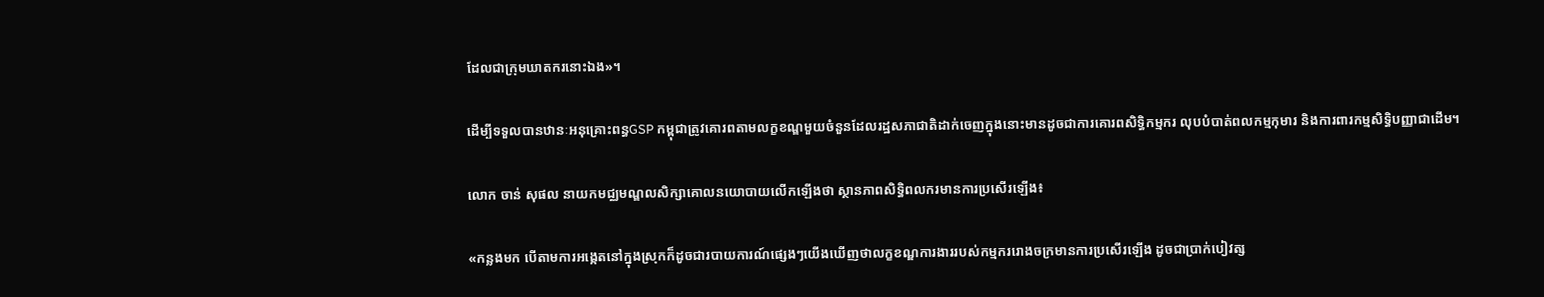ដែលជាក្រុមឃាតករនោះឯង‍»។

ដើម្បីទទួលបានឋានៈអនុគ្រោះពន្ធGSP កម្ពុជាត្រូវគោរពតាមលក្ខខណ្ឌមួយចំនួនដែលរដ្ឋសភាជាតិដាក់ចេញក្នុងនោះមានដូចជាការគោរពសិទ្ធិកម្មករ លុបបំបាត់ពលកម្មកុមារ និងការពារកម្មសិទ្ធិបញ្ញាជាដើម។

លោក ចាន់ សុផល នាយកមជ្ឈមណ្ឌលសិក្សាគោលនយោបាយលើកឡើងថា ស្ថានភាពសិទ្ធិពលករមានការប្រសើរឡើង៖

«កន្លងមក បើតាមការអង្កេតនៅក្នុងស្រុកក៏ដូចជារបាយការណ៍ផ្សេងៗយើងឃើញថាលក្ខខណ្ឌការងាររបស់កម្មកររោងចក្រមានការប្រសើរឡើង ដូចជាប្រាក់បៀវត្ស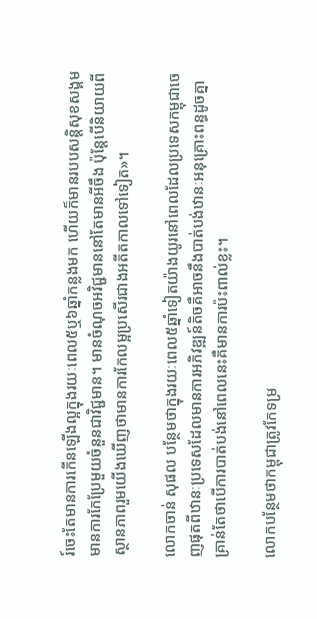រ៍ចេះតែមានការកើនឡើងល្អក្នុងរយៈពេល៥ឬ៦ឆ្នាំកន្លងមក ហើយក៏មានរបបសន្តិសុខសង្គមមានការកែប្រែមួយចំនួនជាវិជ្ជមាន។ មានចំណុចអវិជ្ជមាននៅតែមានអីចឹង ប៉ុន្តែបើនិយាយពីស្ថានភាពរួមយើងឃើញថាមានការកែលម្អប្រសើរជាងអតីតកាលទៅទៀត‍»។

លោកចាន់ សុផល បន្ថែមថាក្នុងរយៈពេល៥ឆ្នាំទៀតយ៉ាងយូរនៅពេលដែលប្រទេសកម្ពុជាចេញផុតពីឋានៈប្រទេសដែលមានការអភិវឌ្ឍន៍តិចគឺអាចនឹងបាត់បង់ឋានៈអនុគ្រោះពន្ធដូចគ្នាគ្រាន់តែថាបើការបាត់បង់នៅពេលនេះគឺមានការប៉ះពាល់ខ្លះ។

លោកបន្ថែមថាកម្ពុជាត្រូវកែទម្រ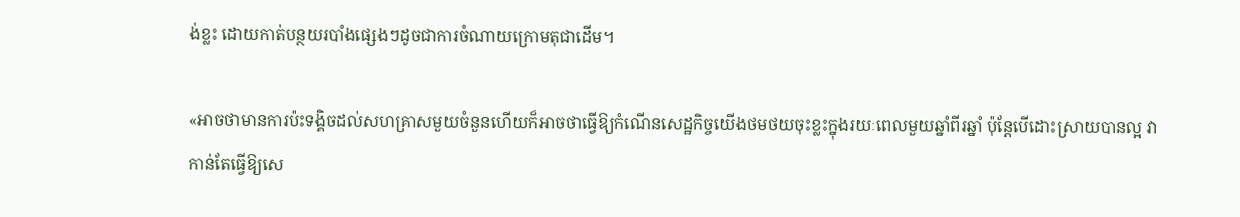ង់ខ្លះ ដោយកាត់បន្ថយរបាំងផ្សេងៗដូចជាការចំណាយក្រោមតុជាដើម។

«អាចថាមានការប៉ះទង្គិចដល់សហគ្រាសមួយចំនួនហើយក៏អាចថាធ្វើឱ្យកំណើនសេដ្ឋកិច្ចយើងថមថយចុះខ្លះក្នុងរយៈពេលមួយឆ្នាំពីរឆ្នាំ ប៉ុន្តែបើដោះស្រាយបានល្អ វាកាន់តែធ្វើឱ្យសេ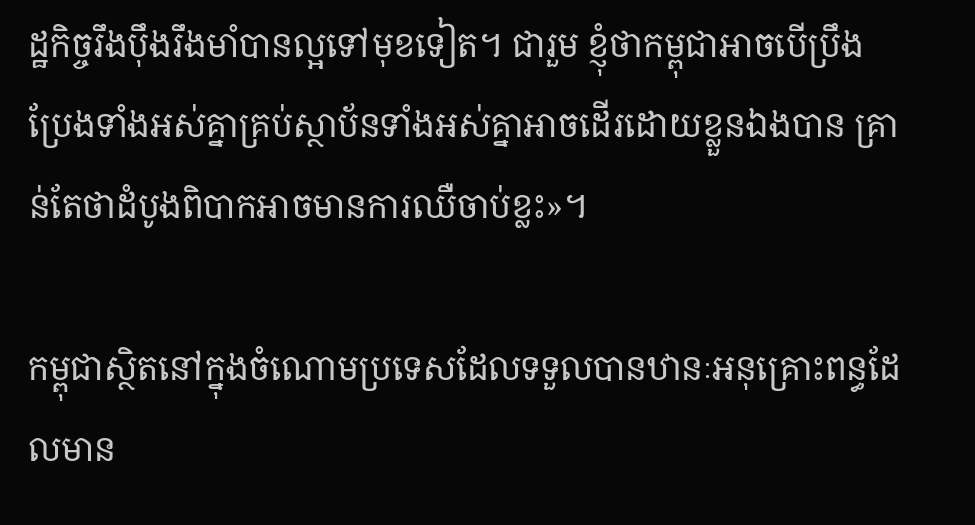ដ្ឋកិច្ចរឹងប៉ឹងរឹងមាំបានល្អទៅមុខទៀត។ ជារួម ខ្ញុំថាកម្ពុជាអាចបើប្រឹងប្រែងទាំងអស់គ្នាគ្រប់ស្ថាប័នទាំងអស់គ្នាអាចដើរដោយខ្លួនឯងបាន គ្រាន់តែថាដំបូងពិបាកអាចមានការឈឺចាប់ខ្លះ‍»។

កម្ពុជាស្ថិតនៅក្នុងចំណោមប្រទេសដែលទទួលបានឋានៈអនុគ្រោះពន្ធដែលមាន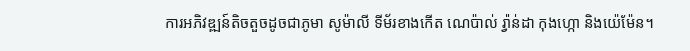ការអភិវឌ្ឍន៍តិចតួចដូចជាភូមា សូម៉ាលី ទីម័រខាងកើត ណេប៉ាល់ រ៉្វាន់ដា កុងហ្កោ និងយ៉េម៉ែន។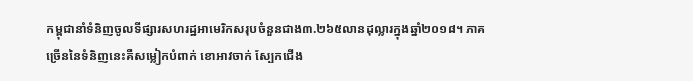កម្ពុជានាំទំនិញចូលទីផ្សារសហរដ្ឋអាមេរិកសរុបចំនួនជាង៣.២៦៥លានដុល្លារក្នុងឆ្នាំ២០១៨។ ភាគច្រើននៃទំនិញនេះគឺសម្លៀកបំពាក់ ខោអាវចាក់ ស្បែកជើង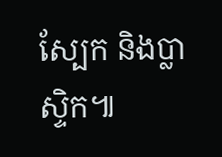ស្បែក និងប្លាស្ទិក៕